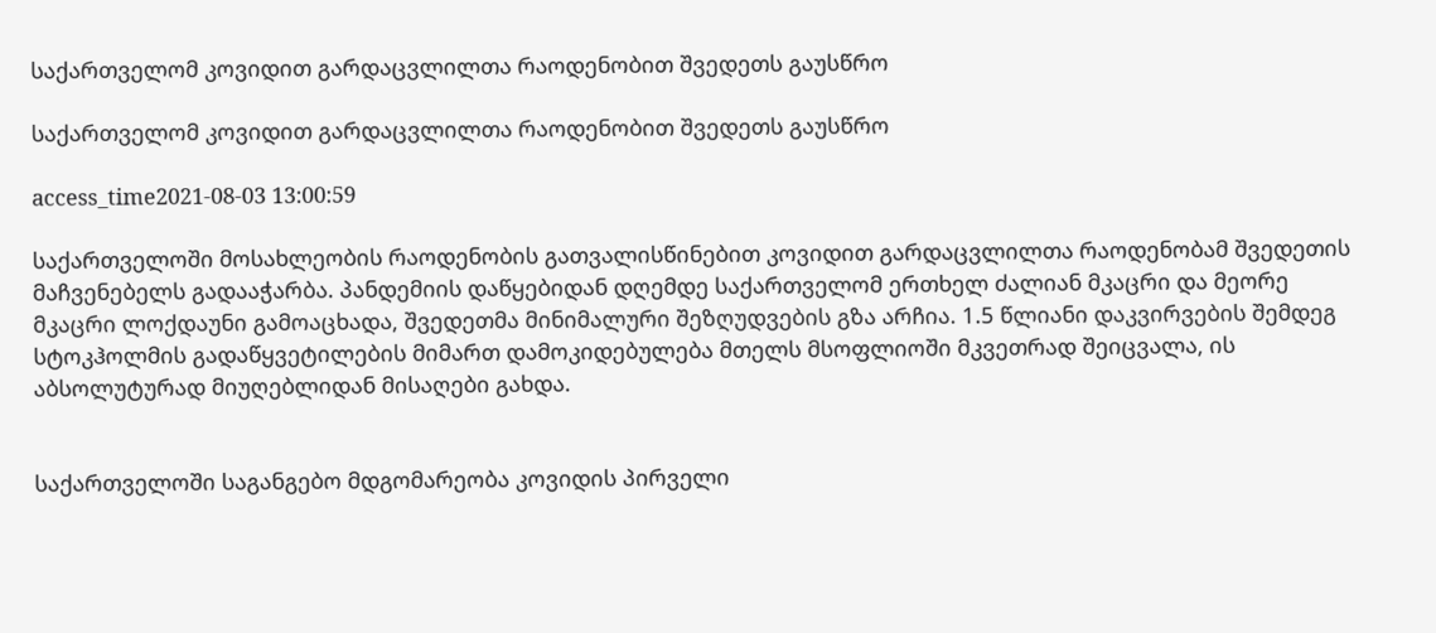საქართველომ კოვიდით გარდაცვლილთა რაოდენობით შვედეთს გაუსწრო

საქართველომ კოვიდით გარდაცვლილთა რაოდენობით შვედეთს გაუსწრო

access_time2021-08-03 13:00:59

საქართველოში მოსახლეობის რაოდენობის გათვალისწინებით კოვიდით გარდაცვლილთა რაოდენობამ შვედეთის მაჩვენებელს გადააჭარბა. პანდემიის დაწყებიდან დღემდე საქართველომ ერთხელ ძალიან მკაცრი და მეორე მკაცრი ლოქდაუნი გამოაცხადა, შვედეთმა მინიმალური შეზღუდვების გზა არჩია. 1.5 წლიანი დაკვირვების შემდეგ სტოკჰოლმის გადაწყვეტილების მიმართ დამოკიდებულება მთელს მსოფლიოში მკვეთრად შეიცვალა, ის აბსოლუტურად მიუღებლიდან მისაღები გახდა.


საქართველოში საგანგებო მდგომარეობა კოვიდის პირველი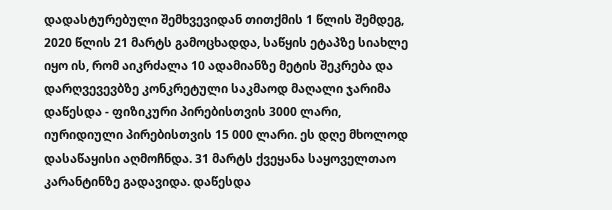დადასტურებული შემხვევიდან თითქმის 1 წლის შემდეგ, 2020 წლის 21 მარტს გამოცხადდა, საწყის ეტაპზე სიახლე იყო ის, რომ აიკრძალა 10 ადამიანზე მეტის შეკრება და დარღვევევბზე კონკრეტული საკმაოდ მაღალი ჯარიმა დაწესდა - ფიზიკური პირებისთვის 3000 ლარი, იურიდიული პირებისთვის 15 000 ლარი. ეს დღე მხოლოდ დასაწაყისი აღმოჩნდა. 31 მარტს ქვეყანა საყოველთაო კარანტინზე გადავიდა. დაწესდა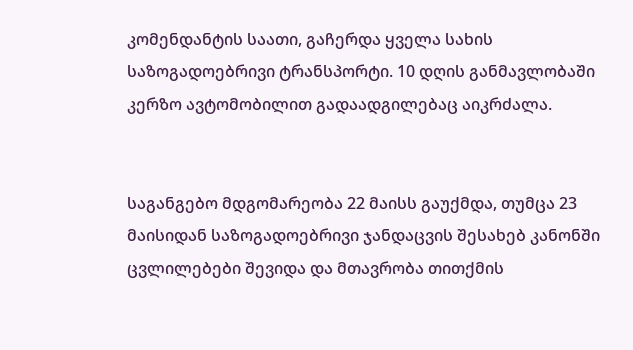კომენდანტის საათი, გაჩერდა ყველა სახის საზოგადოებრივი ტრანსპორტი. 10 დღის განმავლობაში კერზო ავტომობილით გადაადგილებაც აიკრძალა.


საგანგებო მდგომარეობა 22 მაისს გაუქმდა, თუმცა 23 მაისიდან საზოგადოებრივი ჯანდაცვის შესახებ კანონში ცვლილებები შევიდა და მთავრობა თითქმის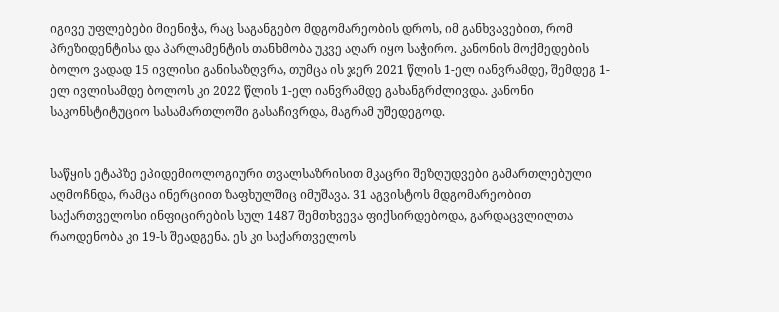იგივე უფლებები მიენიჭა, რაც საგანგებო მდგომარეობის დროს, იმ განხვავებით, რომ პრეზიდენტისა და პარლამენტის თანხმობა უკვე აღარ იყო საჭირო. კანონის მოქმედების ბოლო ვადად 15 ივლისი განისაზღვრა, თუმცა ის ჯერ 2021 წლის 1-ელ იანვრამდე, შემდეგ 1-ელ ივლისამდე ბოლოს კი 2022 წლის 1-ელ იანვრამდე გახანგრძლივდა. კანონი საკონსტიტუციო სასამართლოში გასაჩივრდა, მაგრამ უშედეგოდ.


საწყის ეტაპზე ეპიდემიოლოგიური თვალსაზრისით მკაცრი შეზღუდვები გამართლებული აღმოჩნდა, რამცა ინერციით ზაფხულშიც იმუშავა. 31 აგვისტოს მდგომარეობით საქართველოსი ინფიცირების სულ 1487 შემთხვევა ფიქსირდებოდა, გარდაცვლილთა რაოდენობა კი 19-ს შეადგენა. ეს კი საქართველოს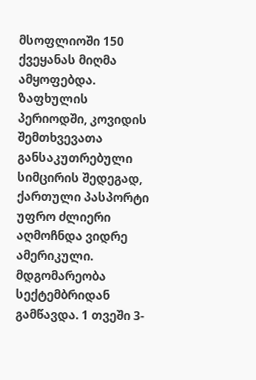მსოფლიოში 150 ქვეყანას მიღმა ამყოფებდა. ზაფხულის პერიოდში, კოვიდის შემთხვევათა განსაკუთრებული სიმცირის შედეგად, ქართული პასპორტი უფრო ძლიერი აღმოჩნდა ვიდრე ამერიკული. მდგომარეობა სექტემბრიდან გამწავდა. 1 თვეში 3-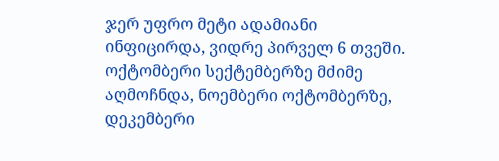ჯერ უფრო მეტი ადამიანი ინფიცირდა, ვიდრე პირველ 6 თვეში. ოქტომბერი სექტემბერზე მძიმე აღმოჩნდა, ნოემბერი ოქტომბერზე, დეკემბერი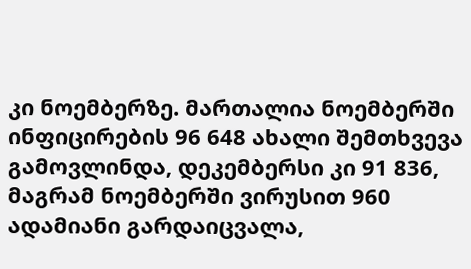კი ნოემბერზე. მართალია ნოემბერში ინფიცირების 96 648 ახალი შემთხვევა გამოვლინდა, დეკემბერსი კი 91 836, მაგრამ ნოემბერში ვირუსით 960 ადამიანი გარდაიცვალა,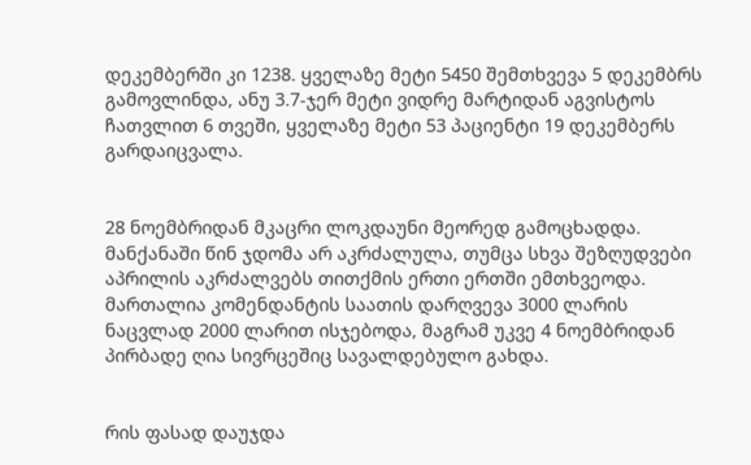დეკემბერში კი 1238. ყველაზე მეტი 5450 შემთხვევა 5 დეკემბრს გამოვლინდა, ანუ 3.7-ჯერ მეტი ვიდრე მარტიდან აგვისტოს ჩათვლით 6 თვეში, ყველაზე მეტი 53 პაციენტი 19 დეკემბერს გარდაიცვალა.


28 ნოემბრიდან მკაცრი ლოკდაუნი მეორედ გამოცხადდა. მანქანაში წინ ჯდომა არ აკრძალულა, თუმცა სხვა შეზღუდვები აპრილის აკრძალვებს თითქმის ერთი ერთში ემთხვეოდა. მართალია კომენდანტის საათის დარღვევა 3000 ლარის ნაცვლად 2000 ლარით ისჯებოდა, მაგრამ უკვე 4 ნოემბრიდან პირბადე ღია სივრცეშიც სავალდებულო გახდა.


რის ფასად დაუჯდა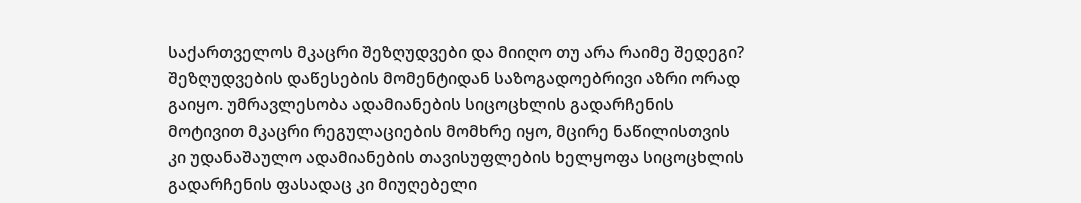საქართველოს მკაცრი შეზღუდვები და მიიღო თუ არა რაიმე შედეგი? შეზღუდვების დაწესების მომენტიდან საზოგადოებრივი აზრი ორად გაიყო. უმრავლესობა ადამიანების სიცოცხლის გადარჩენის მოტივით მკაცრი რეგულაციების მომხრე იყო, მცირე ნაწილისთვის კი უდანაშაულო ადამიანების თავისუფლების ხელყოფა სიცოცხლის გადარჩენის ფასადაც კი მიუღებელი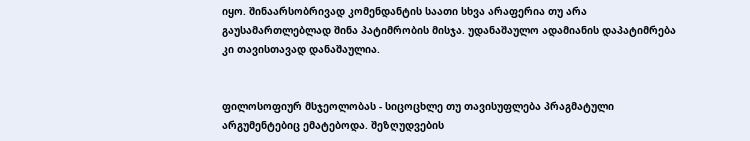იყო. შინაარსობრივად კომენდანტის საათი სხვა არაფერია თუ არა გაუსამართლებლად შინა პატიმრობის მისჯა. უდანაშაულო ადამიანის დაპატიმრება კი თავისთავად დანაშაულია.


ფილოსოფიურ მსჯეოლობას - სიცოცხლე თუ თავისუფლება პრაგმატული არგუმენტებიც ემატებოდა. შეზღუდვების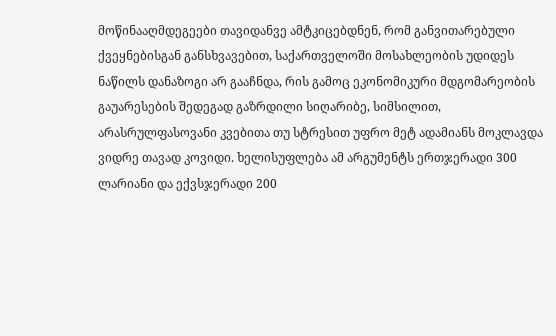მოწინააღმდეგეები თავიდანვე ამტკიცებდნენ, რომ განვითარებული ქვეყნებისგან განსხვავებით, საქართველოში მოსახლეობის უდიდეს ნაწილს დანაზოგი არ გააჩნდა, რის გამოც ეკონომიკური მდგომარეობის გაუარესების შედეგად გაზრდილი სიღარიბე, სიმსილით, არასრულფასოვანი კვებითა თუ სტრესით უფრო მეტ ადამიანს მოკლავდა ვიდრე თავად კოვიდი. ხელისუფლება ამ არგუმენტს ერთჯერადი 300 ლარიანი და ექვსჯერადი 200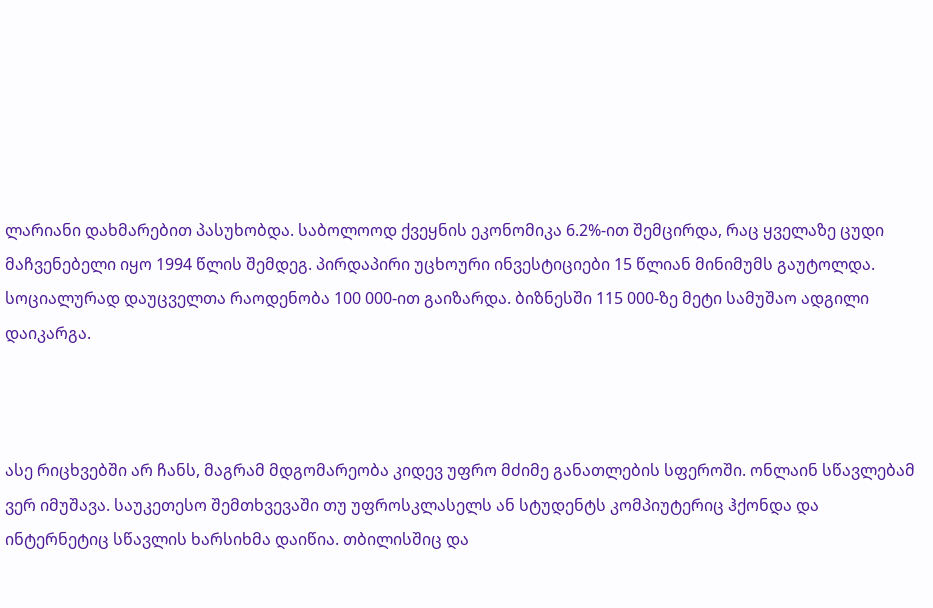ლარიანი დახმარებით პასუხობდა. საბოლოოდ ქვეყნის ეკონომიკა 6.2%-ით შემცირდა, რაც ყველაზე ცუდი მაჩვენებელი იყო 1994 წლის შემდეგ. პირდაპირი უცხოური ინვესტიციები 15 წლიან მინიმუმს გაუტოლდა. სოციალურად დაუცველთა რაოდენობა 100 000-ით გაიზარდა. ბიზნესში 115 000-ზე მეტი სამუშაო ადგილი დაიკარგა.



ასე რიცხვებში არ ჩანს, მაგრამ მდგომარეობა კიდევ უფრო მძიმე განათლების სფეროში. ონლაინ სწავლებამ ვერ იმუშავა. საუკეთესო შემთხვევაში თუ უფროსკლასელს ან სტუდენტს კომპიუტერიც ჰქონდა და ინტერნეტიც სწავლის ხარსიხმა დაიწია. თბილისშიც და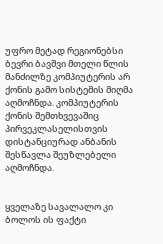უფრო მეტად რეგიონებსი ბევრი ბავშვი მთელი წლის მანძილზე კომპიუტერის არ ქონის გამო სისტემის მიღმა აღმოჩნდა. კომპიუტერის ქონის შემთხვევაშიც პირვეკლასელისთვის დისტანციურად ანბანის შესწავლა შეუზლებელი აღმოჩნდა.


ყველაზე სავალალო კი ბოლოს ის ფაქტი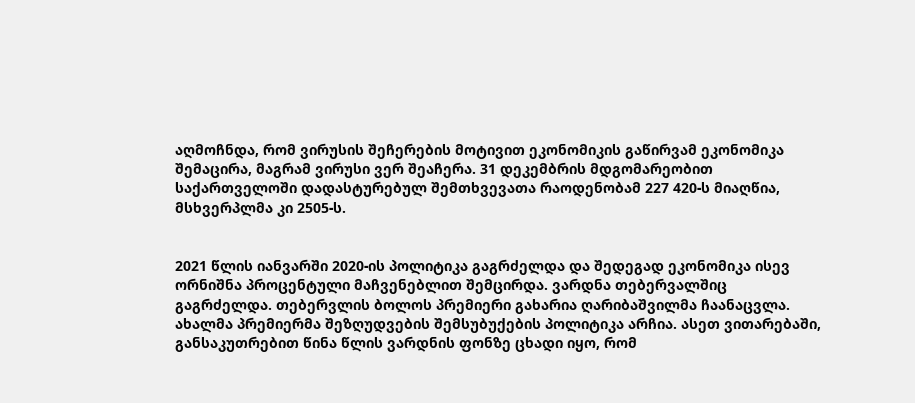აღმოჩნდა, რომ ვირუსის შეჩერების მოტივით ეკონომიკის გაწირვამ ეკონომიკა შემაცირა, მაგრამ ვირუსი ვერ შეაჩერა. 31 დეკემბრის მდგომარეობით საქართველოში დადასტურებულ შემთხვევათა რაოდენობამ 227 420-ს მიაღწია, მსხვერპლმა კი 2505-ს.


2021 წლის იანვარში 2020-ის პოლიტიკა გაგრძელდა და შედეგად ეკონომიკა ისევ ორნიშნა პროცენტული მაჩვენებლით შემცირდა. ვარდნა თებერვალშიც გაგრძელდა. თებერვლის ბოლოს პრემიერი გახარია ღარიბაშვილმა ჩაანაცვლა. ახალმა პრემიერმა შეზღუდვების შემსუბუქების პოლიტიკა არჩია. ასეთ ვითარებაში, განსაკუთრებით წინა წლის ვარდნის ფონზე ცხადი იყო, რომ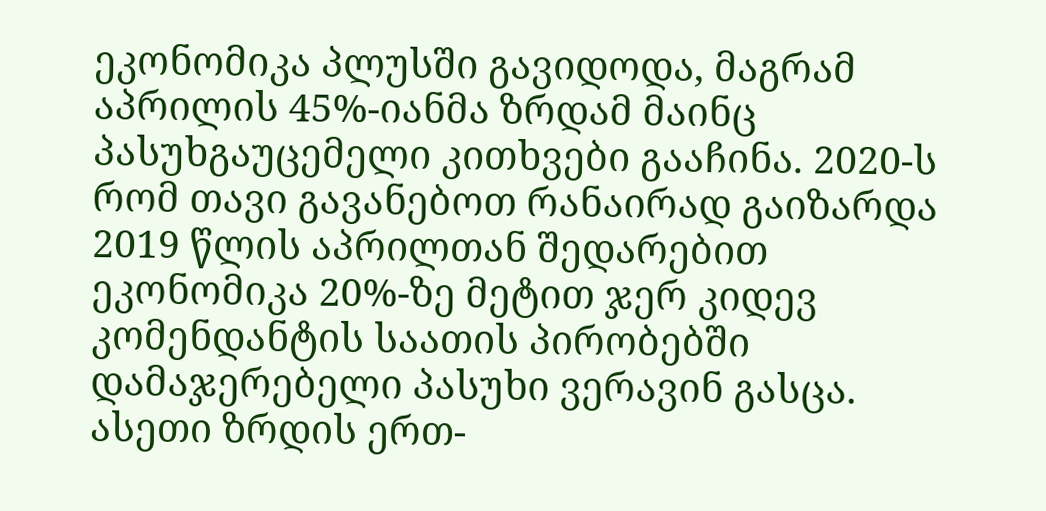ეკონომიკა პლუსში გავიდოდა, მაგრამ აპრილის 45%-იანმა ზრდამ მაინც პასუხგაუცემელი კითხვები გააჩინა. 2020-ს რომ თავი გავანებოთ რანაირად გაიზარდა 2019 წლის აპრილთან შედარებით ეკონომიკა 20%-ზე მეტით ჯერ კიდევ კომენდანტის საათის პირობებში დამაჯერებელი პასუხი ვერავინ გასცა. ასეთი ზრდის ერთ-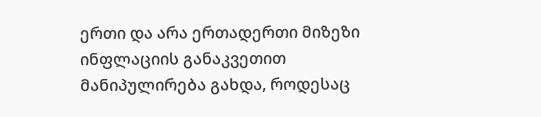ერთი და არა ერთადერთი მიზეზი ინფლაციის განაკვეთით მანიპულირება გახდა, როდესაც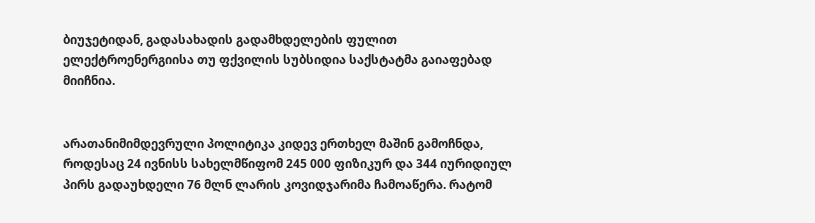ბიუჯეტიდან, გადასახადის გადამხდელების ფულით ელექტროენერგიისა თუ ფქვილის სუბსიდია საქსტატმა გაიაფებად მიიჩნია.


არათანიმიმდევრული პოლიტიკა კიდევ ერთხელ მაშინ გამოჩნდა, როდესაც 24 ივნისს სახელმწიფომ 245 000 ფიზიკურ და 344 იურიდიულ პირს გადაუხდელი 76 მლნ ლარის კოვიდჯარიმა ჩამოაწერა. რატომ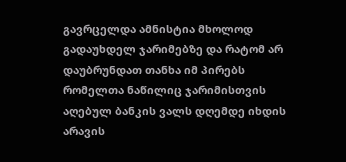გავრცელდა ამნისტია მხოლოდ გადაუხდელ ჯარიმებზე და რატომ არ დაუბრუნდათ თანხა იმ პირებს რომელთა ნაწილიც ჯარიმისთვის აღებულ ბანკის ვალს დღემდე იხდის არავის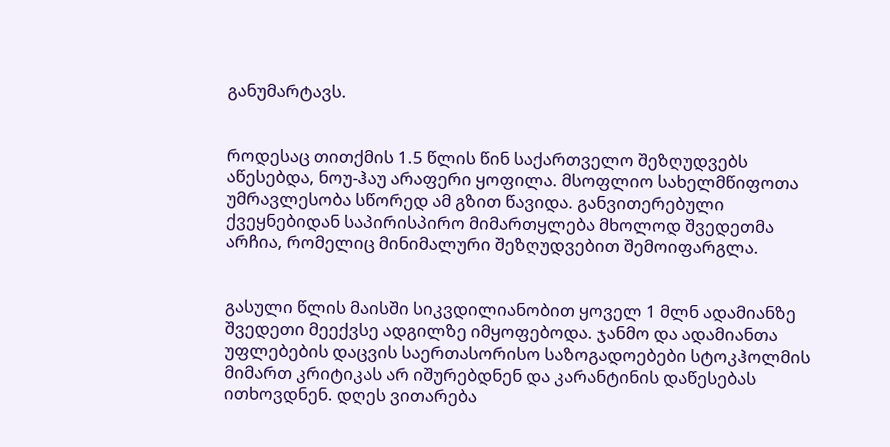განუმარტავს.


როდესაც თითქმის 1.5 წლის წინ საქართველო შეზღუდვებს აწესებდა, ნოუ-ჰაუ არაფერი ყოფილა. მსოფლიო სახელმწიფოთა უმრავლესობა სწორედ ამ გზით წავიდა. განვითერებული ქვეყნებიდან საპირისპირო მიმართყლება მხოლოდ შვედეთმა არჩია, რომელიც მინიმალური შეზღუდვებით შემოიფარგლა.


გასული წლის მაისში სიკვდილიანობით ყოველ 1 მლნ ადამიანზე შვედეთი მეექვსე ადგილზე იმყოფებოდა. ჯანმო და ადამიანთა უფლებების დაცვის საერთასორისო საზოგადოებები სტოკჰოლმის მიმართ კრიტიკას არ იშურებდნენ და კარანტინის დაწესებას ითხოვდნენ. დღეს ვითარება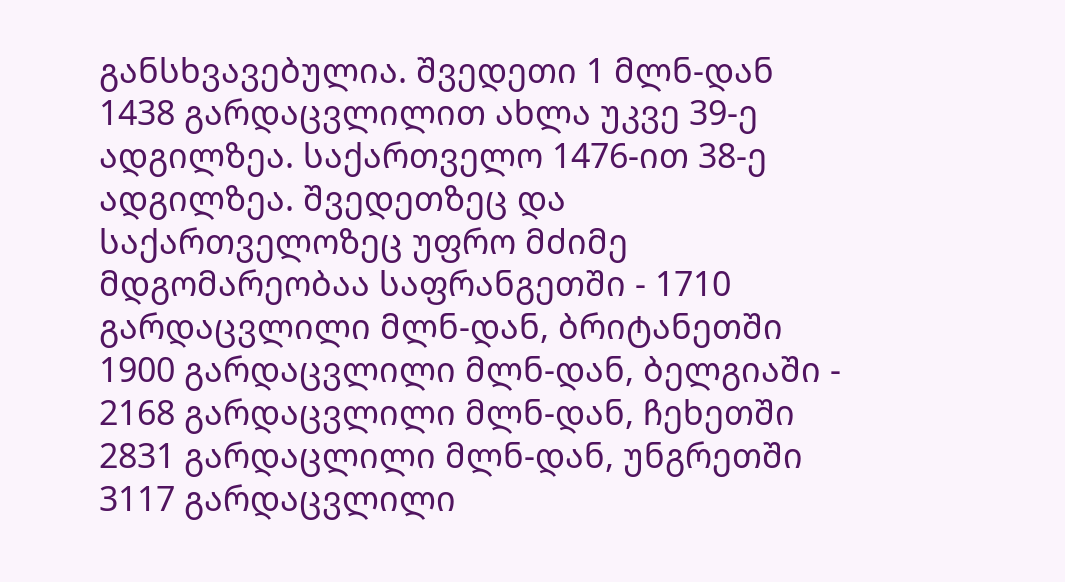განსხვავებულია. შვედეთი 1 მლნ-დან 1438 გარდაცვლილით ახლა უკვე 39-ე ადგილზეა. საქართველო 1476-ით 38-ე ადგილზეა. შვედეთზეც და საქართველოზეც უფრო მძიმე მდგომარეობაა საფრანგეთში - 1710 გარდაცვლილი მლნ-დან, ბრიტანეთში 1900 გარდაცვლილი მლნ-დან, ბელგიაში - 2168 გარდაცვლილი მლნ-დან, ჩეხეთში 2831 გარდაცლილი მლნ-დან, უნგრეთში 3117 გარდაცვლილი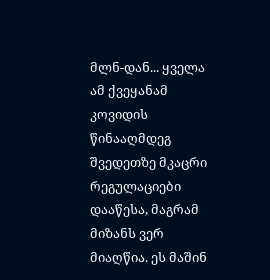მლნ-დან... ყველა ამ ქვეყანამ კოვიდის წინააღმდეგ შვედეთზე მკაცრი რეგულაციები დააწესა, მაგრამ მიზანს ვერ მიაღწია. ეს მაშინ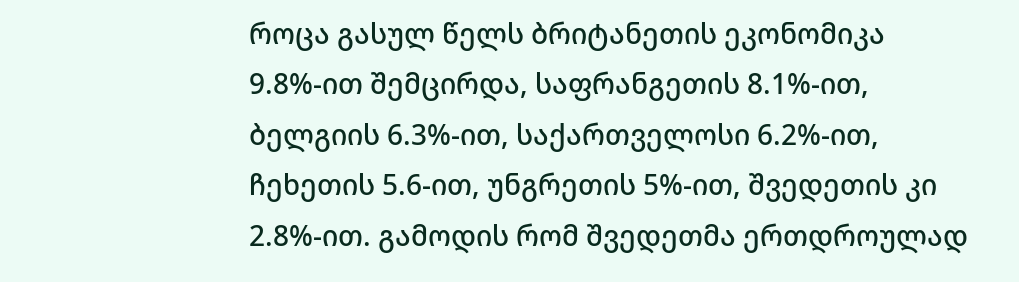როცა გასულ წელს ბრიტანეთის ეკონომიკა 9.8%-ით შემცირდა, საფრანგეთის 8.1%-ით, ბელგიის 6.3%-ით, საქართველოსი 6.2%-ით, ჩეხეთის 5.6-ით, უნგრეთის 5%-ით, შვედეთის კი 2.8%-ით. გამოდის რომ შვედეთმა ერთდროულად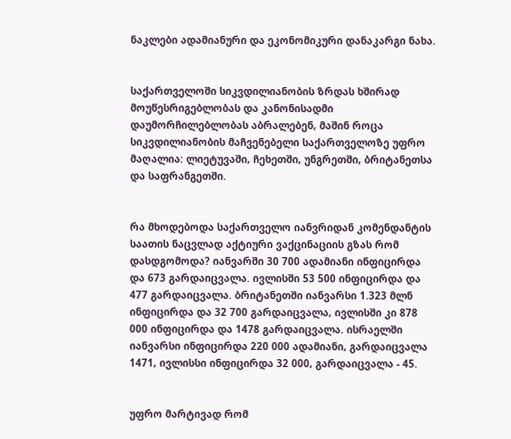ნაკლები ადამიანური და ეკონომიკური დანაკარგი ნახა.


საქართველოში სიკვდილიანობის ზრდას ხშირად მოუწესრიგებლობას და კანონისადმი დაუმორჩილებლობას აბრალებენ, მაშინ როცა სიკვდილიანობის მაჩვენებელი საქართველოზე უფრო მაღალია: ლიეტუვაში, ჩეხეთში, უნგრეთში, ბრიტანეთსა და საფრანგეთში.


რა მხოდებოდა საქართველო იანვრიდან კომენდანტის საათის ნაცვლად აქტიური ვაქცინაციის გზას რომ დასდგომოდა? იანვარში 30 700 ადამიანი ინფიცირდა და 673 გარდაიცვალა. ივლისში 53 500 ინფიცირდა და 477 გარდაიცვალა. ბრიტანეთში იანვარსი 1.323 მლნ ინფიცირდა და 32 700 გარდაიცვალა, ივლისში კი 878 000 ინფიცირდა და 1478 გარდაიცვალა. ისრაელში იანვარსი ინფიცირდა 220 000 ადამიანი, გარდაიცვალა 1471, ივლისსი ინფიცირდა 32 000, გარდაიცვალა - 45.


უფრო მარტივად რომ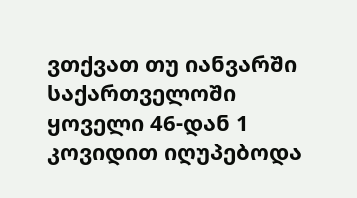ვთქვათ თუ იანვარში საქართველოში ყოველი 46-დან 1 კოვიდით იღუპებოდა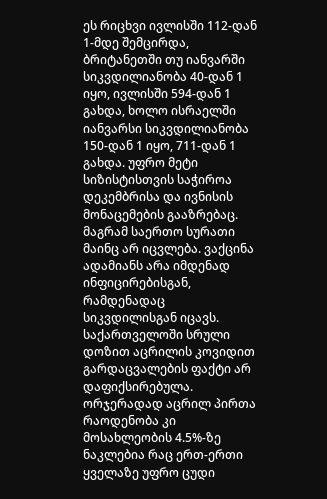ეს რიცხვი ივლისში 112-დან 1-მდე შემცირდა, ბრიტანეთში თუ იანვარში სიკვდილიანობა 40-დან 1 იყო, ივლისში 594-დან 1 გახდა, ხოლო ისრაელში იანვარსი სიკვდილიანობა 150-დან 1 იყო, 711-დან 1 გახდა. უფრო მეტი სიზისტისთვის საჭიროა დეკემბრისა და ივნისის მონაცემების გააზრებაც. მაგრამ საერთო სურათი მაინც არ იცვლება. ვაქცინა ადამიანს არა იმდენად ინფიცირებისგან, რამდენადაც სიკვდილისგან იცავს. საქართველოში სრული დოზით აცრილის კოვიდით გარდაცვალების ფაქტი არ დაფიქსირებულა. ორჯერადად აცრილ პირთა რაოდენობა კი მოსახლეობის 4.5%-ზე ნაკლებია რაც ერთ-ერთი ყველაზე უფრო ცუდი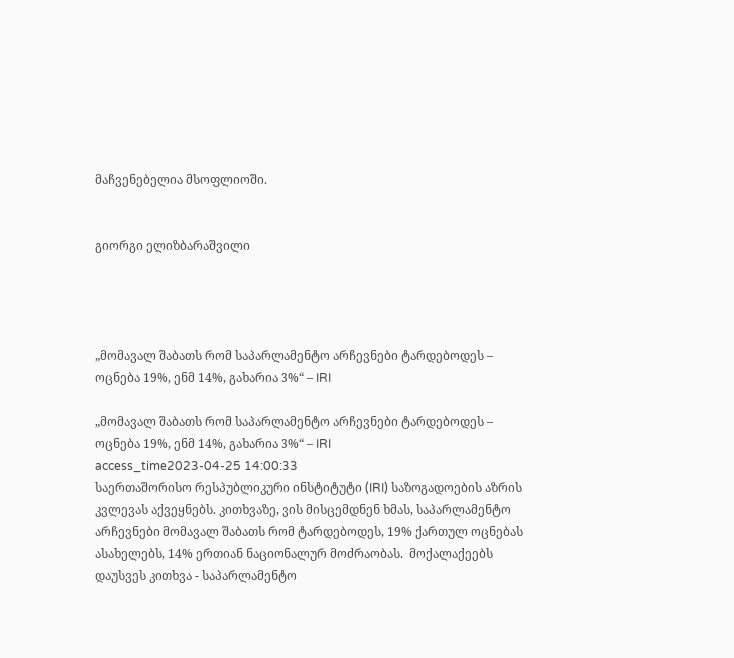მაჩვენებელია მსოფლიოში.


გიორგი ელიზბარაშვილი




„მომავალ შაბათს რომ საპარლამენტო არჩევნები ტარდებოდეს – ოცნება 19%, ენმ 14%, გახარია 3%“ – IRI

„მომავალ შაბათს რომ საპარლამენტო არჩევნები ტარდებოდეს – ოცნება 19%, ენმ 14%, გახარია 3%“ – IRI
access_time2023-04-25 14:00:33
საერთაშორისო რესპუბლიკური ინსტიტუტი (IRI) საზოგადოების აზრის კვლევას აქვეყნებს. კითხვაზე, ვის მისცემდნენ ხმას, საპარლამენტო არჩევნები მომავალ შაბათს რომ ტარდებოდეს, 19% ქართულ ოცნებას ასახელებს, 14% ერთიან ნაციონალურ მოძრაობას.  მოქალაქეებს დაუსვეს კითხვა - საპარლამენტო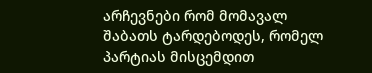არჩევნები რომ მომავალ შაბათს ტარდებოდეს, რომელ პარტიას მისცემდით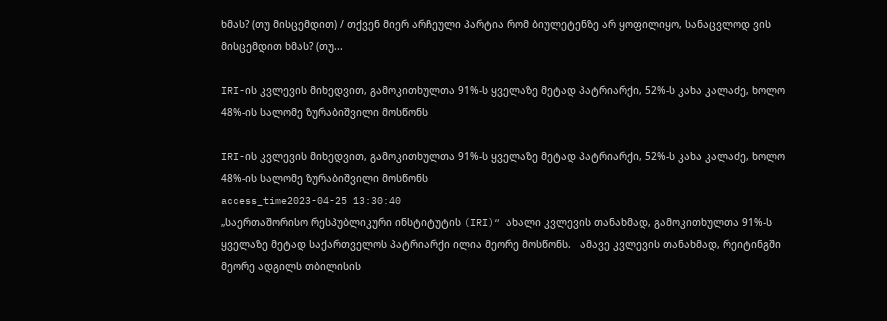ხმას? (თუ მისცემდით) / თქვენ მიერ არჩეული პარტია რომ ბიულეტენზე არ ყოფილიყო, სანაცვლოდ ვის მისცემდით ხმას? (თუ...

IRI-ის კვლევის მიხედვით, გამოკითხულთა 91%-ს ყველაზე მეტად პატრიარქი, 52%-ს კახა კალაძე, ხოლო 48%-ის სალომე ზურაბიშვილი მოსწონს

IRI-ის კვლევის მიხედვით, გამოკითხულთა 91%-ს ყველაზე მეტად პატრიარქი, 52%-ს კახა კალაძე, ხოლო 48%-ის სალომე ზურაბიშვილი მოსწონს
access_time2023-04-25 13:30:40
„საერთაშორისო რესპუბლიკური ინსტიტუტის (IRI)“ ახალი კვლევის თანახმად, გამოკითხულთა 91%-ს ყველაზე მეტად საქართველოს პატრიარქი ილია მეორე მოსწონს.   ამავე კვლევის თანახმად, რეიტინგში მეორე ადგილს თბილისის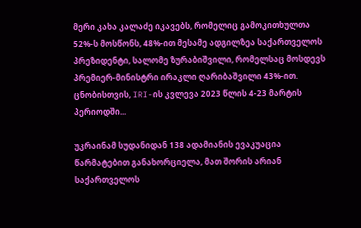მერი კახა კალაძე იკავებს, რომელიც გამოკითხულთა 52%-ს მოსწონს, 48%-ით მესამე ადგილზეა საქართველოს პრეზიდენტი, სალომე ზურაბიშვილი, რომელსაც მოსდევს პრემიერ-მინისტრი ირაკლი ღარიბაშვილი 43%-ით.   ცნობისთვის, IRI-ის კვლევა 2023 წლის 4-23 მარტის პერიოდში...

უკრაინამ სუდანიდან 138 ადამიანის ევაკუაცია წარმატებით განახორციელა, მათ შორის არიან საქართველოს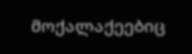მოქალაქეებიც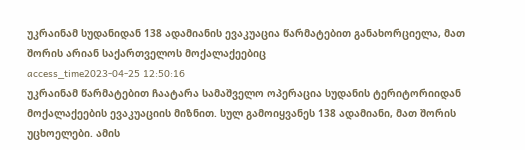უკრაინამ სუდანიდან 138 ადამიანის ევაკუაცია წარმატებით განახორციელა, მათ შორის არიან საქართველოს მოქალაქეებიც
access_time2023-04-25 12:50:16
უკრაინამ წარმატებით ჩაატარა სამაშველო ოპერაცია სუდანის ტერიტორიიდან მოქალაქეების ევაკუაციის მიზნით. სულ გამოიყვანეს 138 ადამიანი, მათ შორის უცხოელები. ამის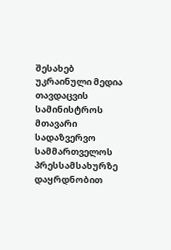შესახებ უკრაინული მედია თავდაცვის სამინისტროს მთავარი სადაზვერვო სამმართველოს პრესსამსახურზე დაყრდნობით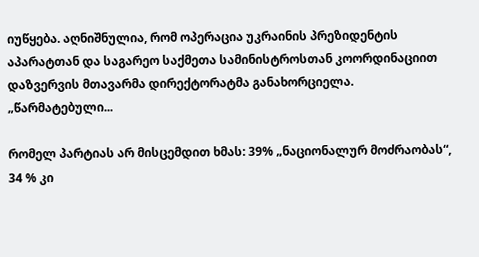იუწყება. აღნიშნულია, რომ ოპერაცია უკრაინის პრეზიდენტის აპარატთან და საგარეო საქმეთა სამინისტროსთან კოორდინაციით დაზვერვის მთავარმა დირექტორატმა განახორციელა. „წარმატებული...

რომელ პარტიას არ მისცემდით ხმას: 39% „ნაციონალურ მოძრაობას“, 34 % კი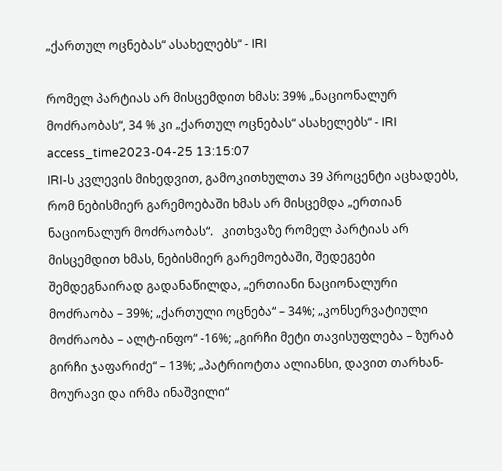„ქართულ ოცნებას“ ასახელებს“ - IRI

რომელ პარტიას არ მისცემდით ხმას: 39% „ნაციონალურ მოძრაობას“, 34 % კი „ქართულ ოცნებას“ ასახელებს“ - IRI
access_time2023-04-25 13:15:07
IRI-ს კვლევის მიხედვით, გამოკითხულთა 39 პროცენტი აცხადებს, რომ ნებისმიერ გარემოებაში ხმას არ მისცემდა „ერთიან ნაციონალურ მოძრაობას“.   კითხვაზე რომელ პარტიას არ მისცემდით ხმას, ნებისმიერ გარემოებაში, შედეგები შემდეგნაირად გადანაწილდა, „ერთიანი ნაციონალური მოძრაობა – 39%; „ქართული ოცნება“ – 34%; „კონსერვატიული მოძრაობა – ალტ-ინფო“ -16%; „გირჩი მეტი თავისუფლება – ზურაბ გირჩი ჯაფარიძე“ – 13%; „პატრიოტთა ალიანსი, დავით თარხან-მოურავი და ირმა ინაშვილი“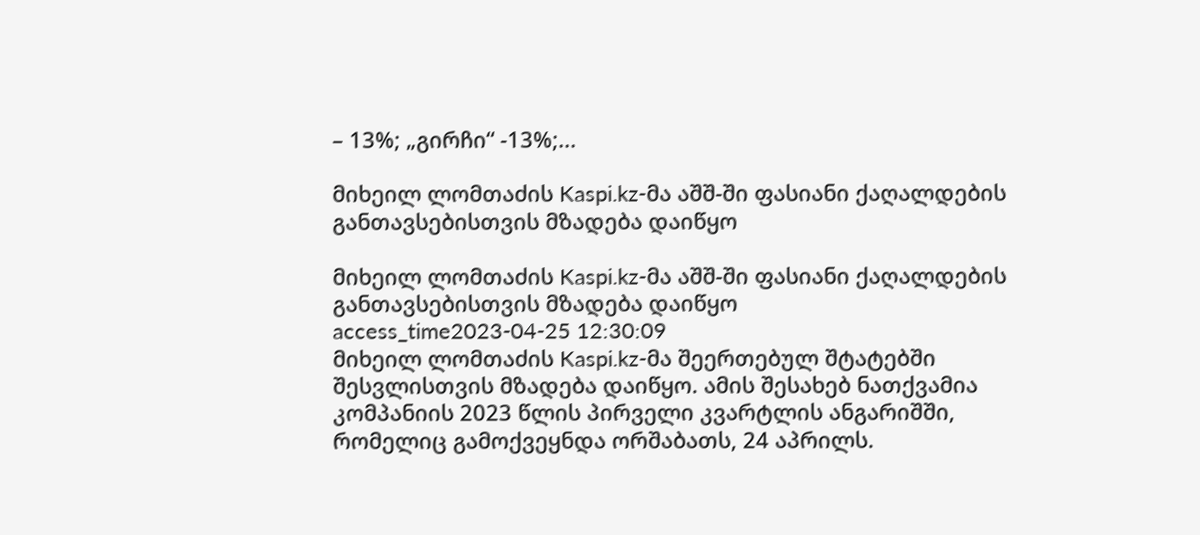– 13%; „გირჩი“ -13%;...

მიხეილ ლომთაძის Kaspi.kz-მა აშშ-ში ფასიანი ქაღალდების განთავსებისთვის მზადება დაიწყო

მიხეილ ლომთაძის Kaspi.kz-მა აშშ-ში ფასიანი ქაღალდების განთავსებისთვის მზადება დაიწყო
access_time2023-04-25 12:30:09
მიხეილ ლომთაძის Kaspi.kz-მა შეერთებულ შტატებში შესვლისთვის მზადება დაიწყო. ამის შესახებ ნათქვამია კომპანიის 2023 წლის პირველი კვარტლის ანგარიშში, რომელიც გამოქვეყნდა ორშაბათს, 24 აპრილს.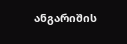ანგარიშის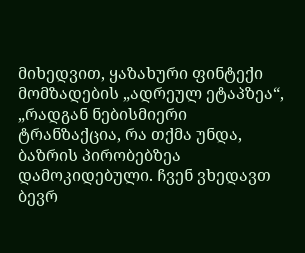მიხედვით, ყაზახური ფინტექი მომზადების „ადრეულ ეტაპზეა“, „რადგან ნებისმიერი ტრანზაქცია, რა თქმა უნდა, ბაზრის პირობებზეა დამოკიდებული. ჩვენ ვხედავთ ბევრ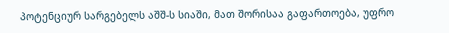პოტენციურ სარგებელს აშშ-ს სიაში, მათ შორისაა გაფართოება, უფრო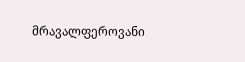მრავალფეროვანი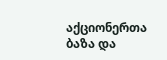აქციონერთა ბაზა და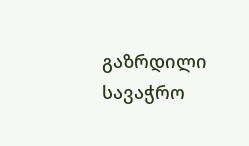გაზრდილი სავაჭრო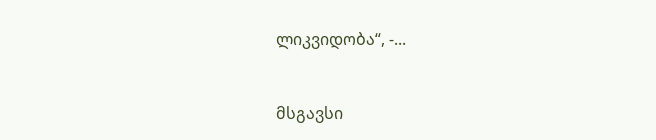ლიკვიდობა“, -...


მსგავსი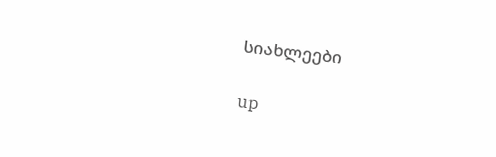სიახლეები

up